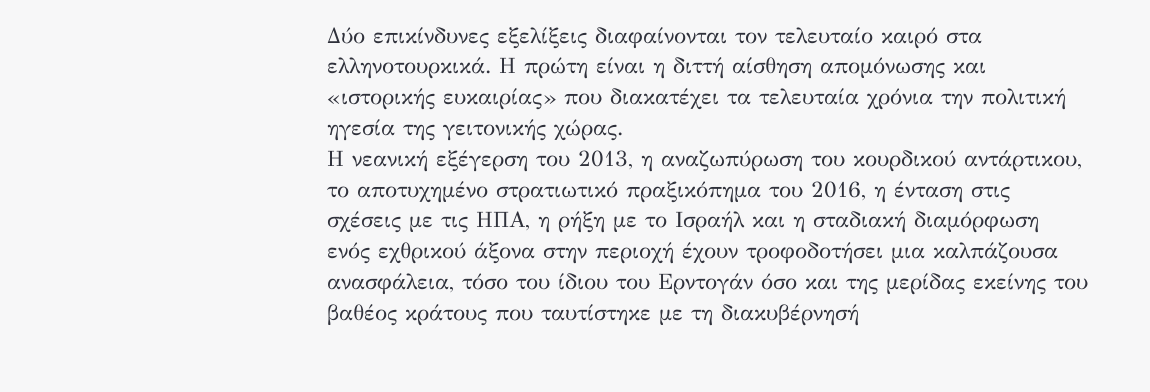Δύο επικίνδυνες εξελίξεις διαφαίνονται τον τελευταίο καιρό στα ελληνοτουρκικά. Η πρώτη είναι η διττή αίσθηση απομόνωσης και «ιστορικής ευκαιρίας» που διακατέχει τα τελευταία χρόνια την πολιτική ηγεσία της γειτονικής χώρας.
Η νεανική εξέγερση του 2013, η αναζωπύρωση του κουρδικού αντάρτικου, το αποτυχημένο στρατιωτικό πραξικόπημα του 2016, η ένταση στις σχέσεις με τις ΗΠΑ, η ρήξη με το Ισραήλ και η σταδιακή διαμόρφωση ενός εχθρικού άξονα στην περιοχή έχουν τροφοδοτήσει μια καλπάζουσα ανασφάλεια, τόσο του ίδιου του Ερντογάν όσο και της μερίδας εκείνης του βαθέος κράτους που ταυτίστηκε με τη διακυβέρνησή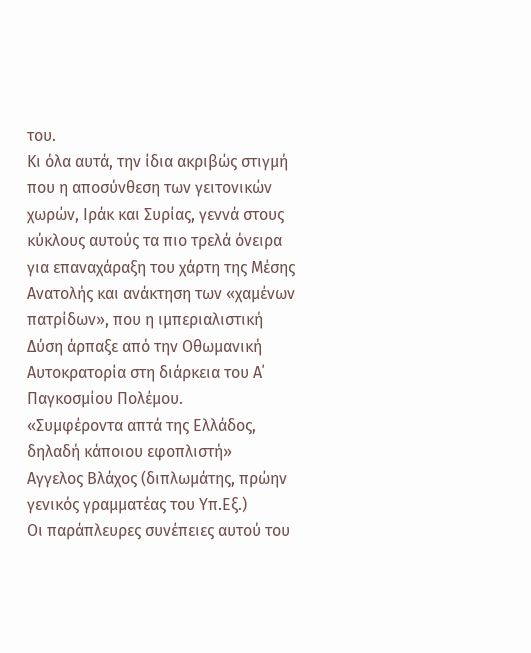του.
Κι όλα αυτά, την ίδια ακριβώς στιγμή που η αποσύνθεση των γειτονικών χωρών, Ιράκ και Συρίας, γεννά στους κύκλους αυτούς τα πιο τρελά όνειρα για επαναχάραξη του χάρτη της Μέσης Ανατολής και ανάκτηση των «χαμένων πατρίδων», που η ιμπεριαλιστική Δύση άρπαξε από την Οθωμανική Αυτοκρατορία στη διάρκεια του Α΄ Παγκοσμίου Πολέμου.
«Συμφέροντα απτά της Ελλάδος, δηλαδή κάποιου εφοπλιστή»
Αγγελος Βλάχος (διπλωμάτης, πρώην γενικός γραμματέας του Υπ.Εξ.)
Οι παράπλευρες συνέπειες αυτού του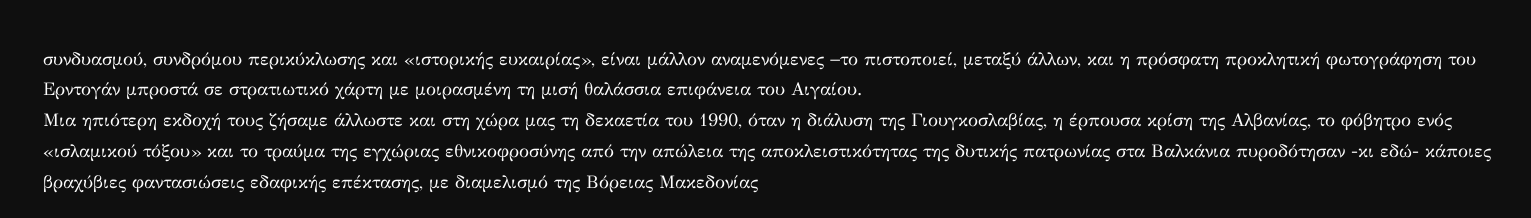συνδυασμού, συνδρόμου περικύκλωσης και «ιστορικής ευκαιρίας», είναι μάλλον αναμενόμενες −το πιστοποιεί, μεταξύ άλλων, και η πρόσφατη προκλητική φωτογράφηση του Ερντογάν μπροστά σε στρατιωτικό χάρτη με μοιρασμένη τη μισή θαλάσσια επιφάνεια του Αιγαίου.
Μια ηπιότερη εκδοχή τους ζήσαμε άλλωστε και στη χώρα μας τη δεκαετία του 1990, όταν η διάλυση της Γιουγκοσλαβίας, η έρπουσα κρίση της Αλβανίας, το φόβητρο ενός «ισλαμικού τόξου» και το τραύμα της εγχώριας εθνικοφροσύνης από την απώλεια της αποκλειστικότητας της δυτικής πατρωνίας στα Βαλκάνια πυροδότησαν -κι εδώ- κάποιες βραχύβιες φαντασιώσεις εδαφικής επέκτασης, με διαμελισμό της Βόρειας Μακεδονίας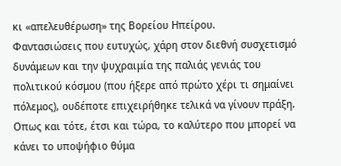κι «απελευθέρωση» της Βορείου Ηπείρου.
Φαντασιώσεις που ευτυχώς, χάρη στον διεθνή συσχετισμό δυνάμεων και την ψυχραιμία της παλιάς γενιάς του πολιτικού κόσμου (που ήξερε από πρώτο χέρι τι σημαίνει πόλεμος), ουδέποτε επιχειρήθηκε τελικά να γίνουν πράξη. Οπως και τότε, έτσι και τώρα, το καλύτερο που μπορεί να κάνει το υποψήφιο θύμα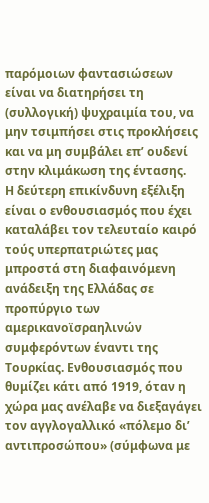παρόμοιων φαντασιώσεων είναι να διατηρήσει τη (συλλογική) ψυχραιμία του, να μην τσιμπήσει στις προκλήσεις και να μη συμβάλει επ’ ουδενί στην κλιμάκωση της έντασης.
Η δεύτερη επικίνδυνη εξέλιξη είναι ο ενθουσιασμός που έχει καταλάβει τον τελευταίο καιρό τούς υπερπατριώτες μας μπροστά στη διαφαινόμενη ανάδειξη της Ελλάδας σε προπύργιο των αμερικανοϊσραηλινών συμφερόντων έναντι της Τουρκίας. Ενθουσιασμός που θυμίζει κάτι από 1919, όταν η χώρα μας ανέλαβε να διεξαγάγει τον αγγλογαλλικό «πόλεμο δι’ αντιπροσώπου» (σύμφωνα με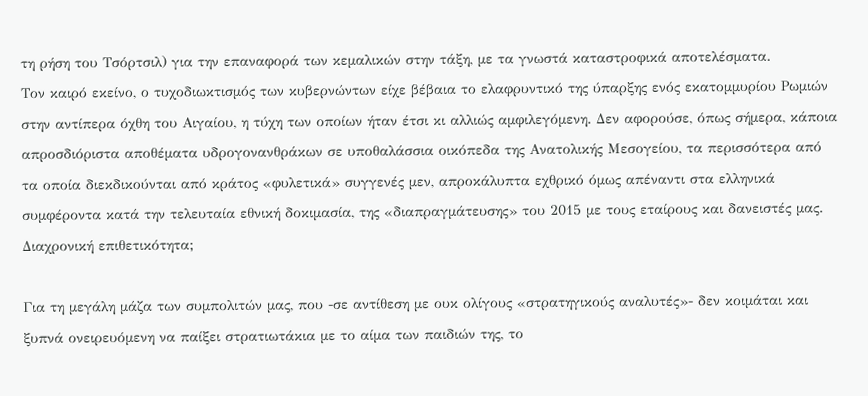τη ρήση του Τσόρτσιλ) για την επαναφορά των κεμαλικών στην τάξη, με τα γνωστά καταστροφικά αποτελέσματα.
Τον καιρό εκείνο, ο τυχοδιωκτισμός των κυβερνώντων είχε βέβαια το ελαφρυντικό της ύπαρξης ενός εκατομμυρίου Ρωμιών στην αντίπερα όχθη του Αιγαίου, η τύχη των οποίων ήταν έτσι κι αλλιώς αμφιλεγόμενη. Δεν αφορούσε, όπως σήμερα, κάποια απροσδιόριστα αποθέματα υδρογονανθράκων σε υποθαλάσσια οικόπεδα της Ανατολικής Μεσογείου, τα περισσότερα από τα οποία διεκδικούνται από κράτος «φυλετικά» συγγενές μεν, απροκάλυπτα εχθρικό όμως απέναντι στα ελληνικά συμφέροντα κατά την τελευταία εθνική δοκιμασία, της «διαπραγμάτευσης» του 2015 με τους εταίρους και δανειστές μας.
Διαχρονική επιθετικότητα;

Για τη μεγάλη μάζα των συμπολιτών μας, που -σε αντίθεση με ουκ ολίγους «στρατηγικούς αναλυτές»- δεν κοιμάται και ξυπνά ονειρευόμενη να παίξει στρατιωτάκια με το αίμα των παιδιών της, το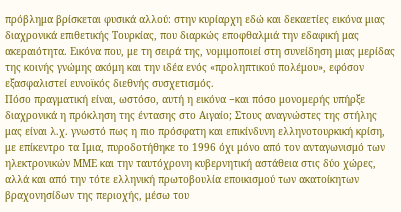πρόβλημα βρίσκεται φυσικά αλλού: στην κυρίαρχη εδώ και δεκαετίες εικόνα μιας διαχρονικά επιθετικής Τουρκίας, που διαρκώς εποφθαλμιά την εδαφική μας ακεραιότητα. Εικόνα που, με τη σειρά της, νομιμοποιεί στη συνείδηση μιας μερίδας της κοινής γνώμης ακόμη και την ιδέα ενός «προληπτικού πολέμου», εφόσον εξασφαλιστεί ευνοϊκός διεθνής συσχετισμός.
Πόσο πραγματική είναι, ωστόσο, αυτή η εικόνα −και πόσο μονομερής υπήρξε διαχρονικά η πρόκληση της έντασης στο Αιγαίο; Στους αναγνώστες της στήλης μας είναι λ.χ. γνωστό πως η πιο πρόσφατη και επικίνδυνη ελληνοτουρκική κρίση, με επίκεντρο τα Ιμια, πυροδοτήθηκε το 1996 όχι μόνο από τον ανταγωνισμό των ηλεκτρονικών ΜΜΕ και την ταυτόχρονη κυβερνητική αστάθεια στις δύο χώρες, αλλά και από την τότε ελληνική πρωτοβουλία εποικισμού των ακατοίκητων βραχονησίδων της περιοχής, μέσω του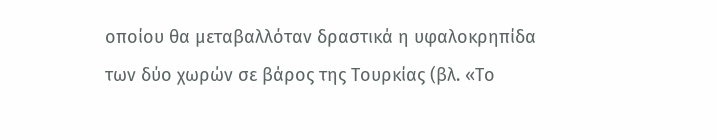οποίου θα μεταβαλλόταν δραστικά η υφαλοκρηπίδα των δύο χωρών σε βάρος της Τουρκίας (βλ. «Το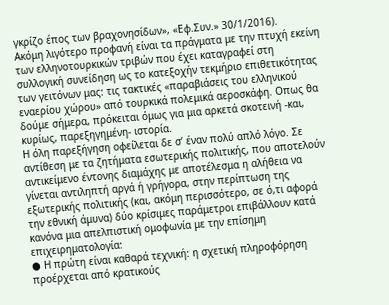γκρίζο έπος των βραχονησίδων», «Εφ.Συν.» 30/1/2016).
Ακόμη λιγότερο προφανή είναι τα πράγματα με την πτυχή εκείνη των ελληνοτουρκικών τριβών που έχει καταγραφεί στη συλλογική συνείδηση ως το κατεξοχήν τεκμήριο επιθετικότητας των γειτόνων μας: τις τακτικές «παραβιάσεις του ελληνικού εναερίου χώρου» από τουρκικά πολεμικά αεροσκάφη. Οπως θα δούμε σήμερα, πρόκειται όμως για μια αρκετά σκοτεινή -και, κυρίως, παρεξηγημένη- ιστορία.
Η όλη παρεξήγηση οφείλεται δε σ’ έναν πολύ απλό λόγο. Σε αντίθεση με τα ζητήματα εσωτερικής πολιτικής, που αποτελούν αντικείμενο έντονης διαμάχης με αποτέλεσμα η αλήθεια να γίνεται αντιληπτή αργά ή γρήγορα, στην περίπτωση της εξωτερικής πολιτικής (και, ακόμη περισσότερο, σε ό,τι αφορά την εθνική άμυνα) δύο κρίσιμες παράμετροι επιβάλλουν κατά κανόνα μια απελπιστική ομοφωνία με την επίσημη επιχειρηματολογία:
● Η πρώτη είναι καθαρά τεχνική: η σχετική πληροφόρηση προέρχεται από κρατικούς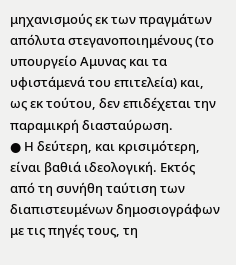μηχανισμούς εκ των πραγμάτων απόλυτα στεγανοποιημένους (το υπουργείο Αμυνας και τα υφιστάμενά του επιτελεία) και, ως εκ τούτου, δεν επιδέχεται την παραμικρή διασταύρωση.
● Η δεύτερη, και κρισιμότερη, είναι βαθιά ιδεολογική. Εκτός από τη συνήθη ταύτιση των διαπιστευμένων δημοσιογράφων με τις πηγές τους, τη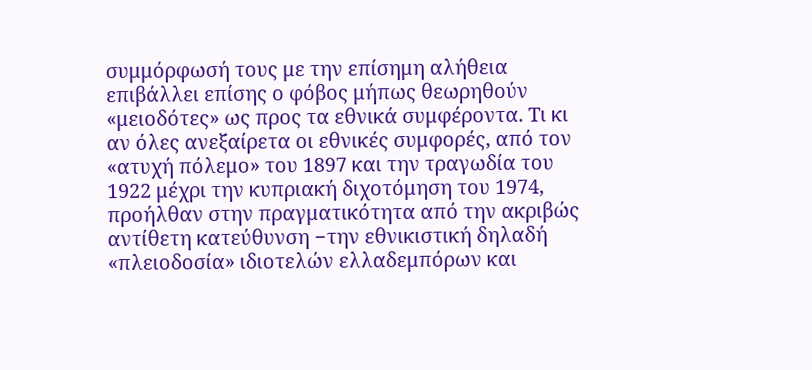συμμόρφωσή τους με την επίσημη αλήθεια επιβάλλει επίσης ο φόβος μήπως θεωρηθούν «μειοδότες» ως προς τα εθνικά συμφέροντα. Τι κι αν όλες ανεξαίρετα οι εθνικές συμφορές, από τον «ατυχή πόλεμο» του 1897 και την τραγωδία του 1922 μέχρι την κυπριακή διχοτόμηση του 1974, προήλθαν στην πραγματικότητα από την ακριβώς αντίθετη κατεύθυνση −την εθνικιστική δηλαδή «πλειοδοσία» ιδιοτελών ελλαδεμπόρων και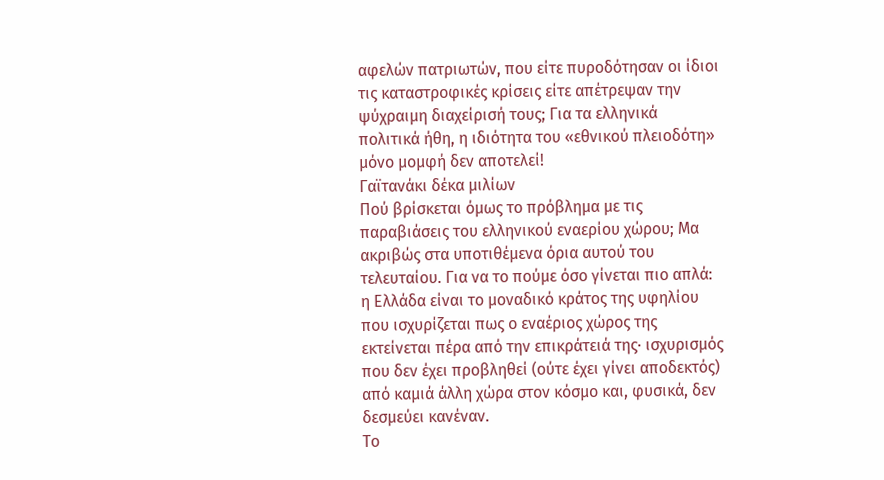αφελών πατριωτών, που είτε πυροδότησαν οι ίδιοι τις καταστροφικές κρίσεις είτε απέτρεψαν την ψύχραιμη διαχείρισή τους; Για τα ελληνικά πολιτικά ήθη, η ιδιότητα του «εθνικού πλειοδότη» μόνο μομφή δεν αποτελεί!
Γαϊτανάκι δέκα μιλίων
Πού βρίσκεται όμως το πρόβλημα με τις παραβιάσεις του ελληνικού εναερίου χώρου; Μα ακριβώς στα υποτιθέμενα όρια αυτού του τελευταίου. Για να το πούμε όσο γίνεται πιο απλά: η Ελλάδα είναι το μοναδικό κράτος της υφηλίου που ισχυρίζεται πως ο εναέριος χώρος της εκτείνεται πέρα από την επικράτειά της· ισχυρισμός που δεν έχει προβληθεί (ούτε έχει γίνει αποδεκτός) από καμιά άλλη χώρα στον κόσμο και, φυσικά, δεν δεσμεύει κανέναν.
Το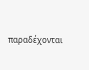παραδέχονται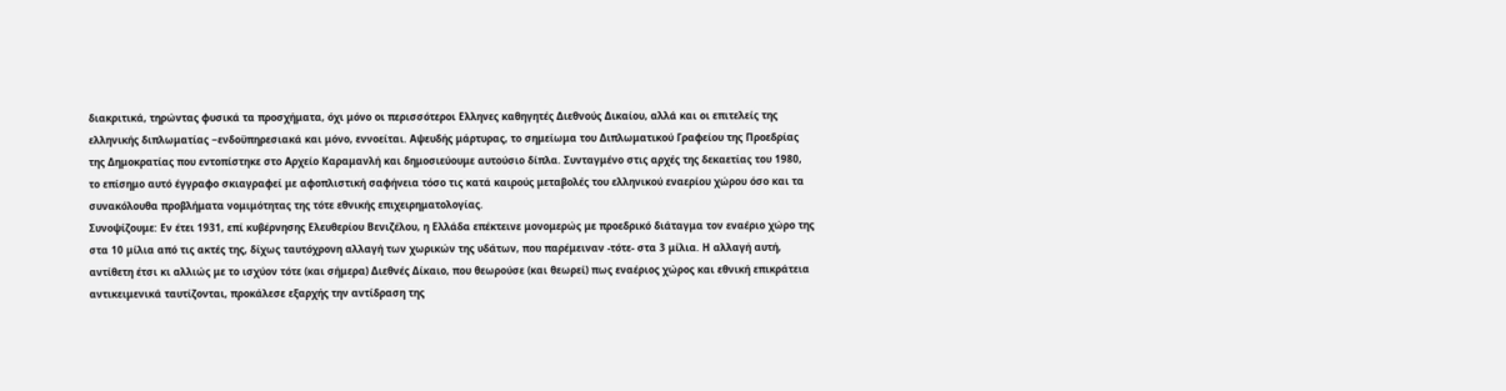διακριτικά, τηρώντας φυσικά τα προσχήματα, όχι μόνο οι περισσότεροι Ελληνες καθηγητές Διεθνούς Δικαίου, αλλά και οι επιτελείς της ελληνικής διπλωματίας −ενδοϋπηρεσιακά και μόνο, εννοείται. Αψευδής μάρτυρας, το σημείωμα του Διπλωματικού Γραφείου της Προεδρίας της Δημοκρατίας που εντοπίστηκε στο Αρχείο Καραμανλή και δημοσιεύουμε αυτούσιο δίπλα. Συνταγμένο στις αρχές της δεκαετίας του 1980, το επίσημο αυτό έγγραφο σκιαγραφεί με αφοπλιστική σαφήνεια τόσο τις κατά καιρούς μεταβολές του ελληνικού εναερίου χώρου όσο και τα συνακόλουθα προβλήματα νομιμότητας της τότε εθνικής επιχειρηματολογίας.
Συνοψίζουμε: Εν έτει 1931, επί κυβέρνησης Ελευθερίου Βενιζέλου, η Ελλάδα επέκτεινε μονομερώς με προεδρικό διάταγμα τον εναέριο χώρο της στα 10 μίλια από τις ακτές της, δίχως ταυτόχρονη αλλαγή των χωρικών της υδάτων, που παρέμειναν -τότε- στα 3 μίλια. Η αλλαγή αυτή, αντίθετη έτσι κι αλλιώς με το ισχύον τότε (και σήμερα) Διεθνές Δίκαιο, που θεωρούσε (και θεωρεί) πως εναέριος χώρος και εθνική επικράτεια αντικειμενικά ταυτίζονται, προκάλεσε εξαρχής την αντίδραση της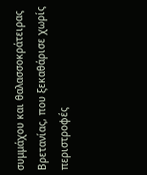συμμάχου και θαλασσοκράτειρας Βρετανίας, που ξεκαθάρισε χωρίς περιστροφές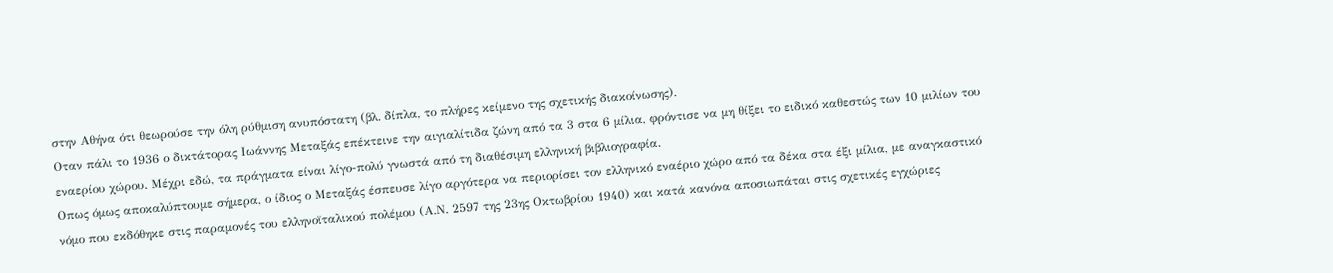στην Αθήνα ότι θεωρούσε την όλη ρύθμιση ανυπόστατη (βλ. δίπλα, το πλήρες κείμενο της σχετικής διακοίνωσης).
Οταν πάλι το 1936 ο δικτάτορας Ιωάννης Μεταξάς επέκτεινε την αιγιαλίτιδα ζώνη από τα 3 στα 6 μίλια, φρόντισε να μη θίξει το ειδικό καθεστώς των 10 μιλίων του εναερίου χώρου. Μέχρι εδώ, τα πράγματα είναι λίγο-πολύ γνωστά από τη διαθέσιμη ελληνική βιβλιογραφία.
Οπως όμως αποκαλύπτουμε σήμερα, ο ίδιος ο Μεταξάς έσπευσε λίγο αργότερα να περιορίσει τον ελληνικό εναέριο χώρο από τα δέκα στα έξι μίλια, με αναγκαστικό νόμο που εκδόθηκε στις παραμονές του ελληνοϊταλικού πολέμου (Α.Ν. 2597 της 23ης Οκτωβρίου 1940) και κατά κανόνα αποσιωπάται στις σχετικές εγχώριες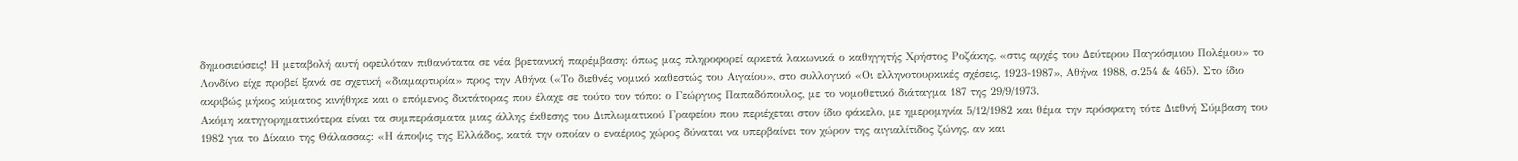δημοσιεύσεις! Η μεταβολή αυτή οφειλόταν πιθανότατα σε νέα βρετανική παρέμβαση: όπως μας πληροφορεί αρκετά λακωνικά ο καθηγητής Χρήστος Ροζάκης, «στις αρχές του Δεύτερου Παγκόσμιου Πολέμου» το Λονδίνο είχε προβεί ξανά σε σχετική «διαμαρτυρία» προς την Αθήνα («Το διεθνές νομικό καθεστώς του Αιγαίου», στο συλλογικό «Οι ελληνοτουρκικές σχέσεις, 1923-1987», Αθήνα 1988, σ.254 & 465). Στο ίδιο ακριβώς μήκος κύματος κινήθηκε και ο επόμενος δικτάτορας που έλαχε σε τούτο τον τόπο: ο Γεώργιος Παπαδόπουλος, με το νομοθετικό διάταγμα 187 της 29/9/1973.
Ακόμη κατηγορηματικότερα είναι τα συμπεράσματα μιας άλλης έκθεσης του Διπλωματικού Γραφείου που περιέχεται στον ίδιο φάκελο, με ημερομηνία 5/12/1982 και θέμα την πρόσφατη τότε Διεθνή Σύμβαση του 1982 για το Δίκαιο της Θάλασσας: «Η άποψις της Ελλάδος, κατά την οποίαν ο εναέριος χώρος δύναται να υπερβαίνει τον χώρον της αιγιαλίτιδος ζώνης, αν και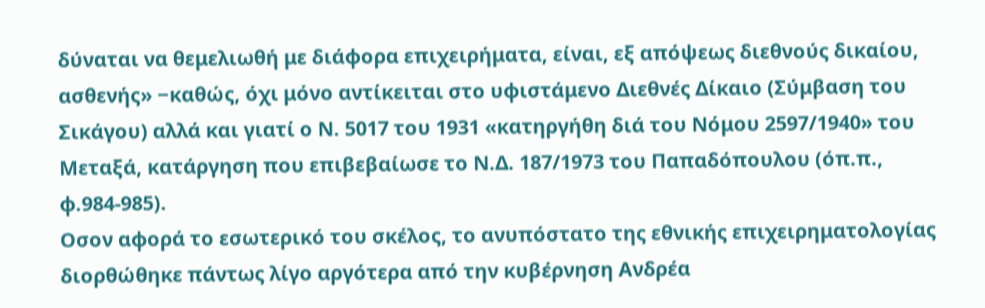δύναται να θεμελιωθή με διάφορα επιχειρήματα, είναι, εξ απόψεως διεθνούς δικαίου, ασθενής» −καθώς, όχι μόνο αντίκειται στο υφιστάμενο Διεθνές Δίκαιο (Σύμβαση του Σικάγου) αλλά και γιατί ο Ν. 5017 του 1931 «κατηργήθη διά του Νόμου 2597/1940» του Μεταξά, κατάργηση που επιβεβαίωσε το Ν.Δ. 187/1973 του Παπαδόπουλου (όπ.π., φ.984-985).
Οσον αφορά το εσωτερικό του σκέλος, το ανυπόστατο της εθνικής επιχειρηματολογίας διορθώθηκε πάντως λίγο αργότερα από την κυβέρνηση Ανδρέα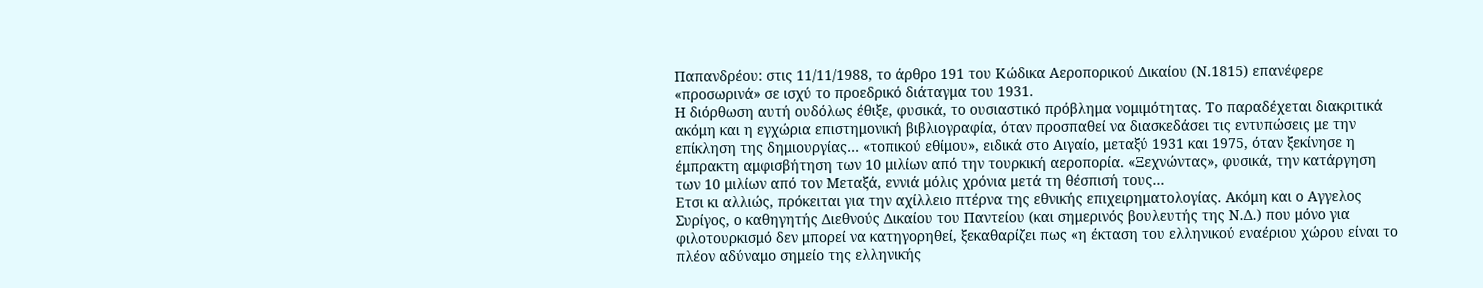Παπανδρέου: στις 11/11/1988, το άρθρο 191 του Κώδικα Αεροπορικού Δικαίου (Ν.1815) επανέφερε «προσωρινά» σε ισχύ το προεδρικό διάταγμα του 1931.
Η διόρθωση αυτή ουδόλως έθιξε, φυσικά, το ουσιαστικό πρόβλημα νομιμότητας. Το παραδέχεται διακριτικά ακόμη και η εγχώρια επιστημονική βιβλιογραφία, όταν προσπαθεί να διασκεδάσει τις εντυπώσεις με την επίκληση της δημιουργίας… «τοπικού εθίμου», ειδικά στο Αιγαίο, μεταξύ 1931 και 1975, όταν ξεκίνησε η έμπρακτη αμφισβήτηση των 10 μιλίων από την τουρκική αεροπορία. «Ξεχνώντας», φυσικά, την κατάργηση των 10 μιλίων από τον Μεταξά, εννιά μόλις χρόνια μετά τη θέσπισή τους…
Ετσι κι αλλιώς, πρόκειται για την αχίλλειο πτέρνα της εθνικής επιχειρηματολογίας. Ακόμη και ο Αγγελος Συρίγος, ο καθηγητής Διεθνούς Δικαίου του Παντείου (και σημερινός βουλευτής της Ν.Δ.) που μόνο για φιλοτουρκισμό δεν μπορεί να κατηγορηθεί, ξεκαθαρίζει πως «η έκταση του ελληνικού εναέριου χώρου είναι το πλέον αδύναμο σημείο της ελληνικής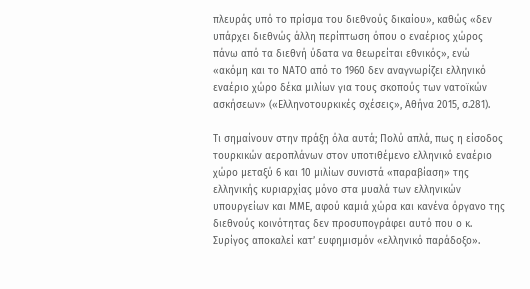πλευράς υπό το πρίσμα του διεθνούς δικαίου», καθώς «δεν υπάρχει διεθνώς άλλη περίπτωση όπου ο εναέριος χώρος πάνω από τα διεθνή ύδατα να θεωρείται εθνικός», ενώ «ακόμη και το ΝΑΤΟ από το 1960 δεν αναγνωρίζει ελληνικό εναέριο χώρο δέκα μιλίων για τους σκοπούς των νατοϊκών ασκήσεων» («Ελληνοτουρκικές σχέσεις», Αθήνα 2015, σ.281).

Τι σημαίνουν στην πράξη όλα αυτά; Πολύ απλά, πως η είσοδος τουρκικών αεροπλάνων στον υποτιθέμενο ελληνικό εναέριο χώρο μεταξύ 6 και 10 μιλίων συνιστά «παραβίαση» της ελληνικής κυριαρχίας μόνο στα μυαλά των ελληνικών υπουργείων και ΜΜΕ, αφού καμιά χώρα και κανένα όργανο της διεθνούς κοινότητας δεν προσυπογράφει αυτό που ο κ. Συρίγος αποκαλεί κατ’ ευφημισμόν «ελληνικό παράδοξο».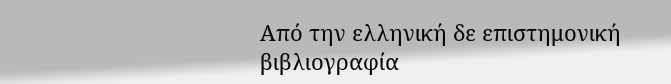Από την ελληνική δε επιστημονική βιβλιογραφία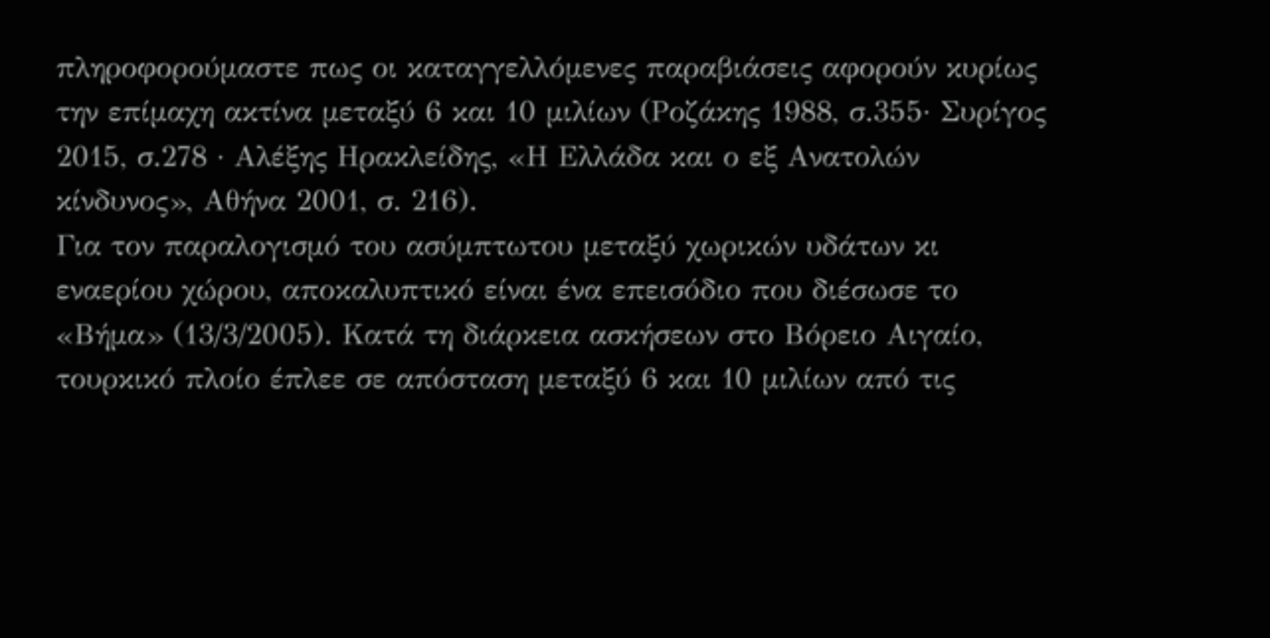πληροφορούμαστε πως οι καταγγελλόμενες παραβιάσεις αφορούν κυρίως την επίμαχη ακτίνα μεταξύ 6 και 10 μιλίων (Ροζάκης 1988, σ.355· Συρίγος 2015, σ.278 · Αλέξης Ηρακλείδης, «Η Ελλάδα και ο εξ Ανατολών κίνδυνος», Αθήνα 2001, σ. 216).
Για τον παραλογισμό του ασύμπτωτου μεταξύ χωρικών υδάτων κι εναερίου χώρου, αποκαλυπτικό είναι ένα επεισόδιο που διέσωσε το «Βήμα» (13/3/2005). Κατά τη διάρκεια ασκήσεων στο Βόρειο Αιγαίο, τουρκικό πλοίο έπλεε σε απόσταση μεταξύ 6 και 10 μιλίων από τις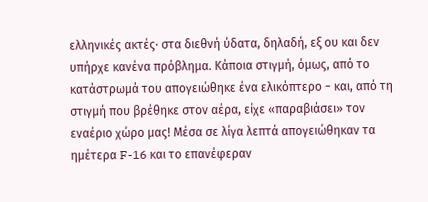ελληνικές ακτές· στα διεθνή ύδατα, δηλαδή, εξ ου και δεν υπήρχε κανένα πρόβλημα. Κάποια στιγμή, όμως, από το κατάστρωμά του απογειώθηκε ένα ελικόπτερο − και, από τη στιγμή που βρέθηκε στον αέρα, είχε «παραβιάσει» τον εναέριο χώρο μας! Μέσα σε λίγα λεπτά απογειώθηκαν τα ημέτερα F-16 και το επανέφεραν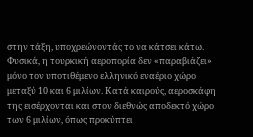στην τάξη, υποχρεώνοντάς το να κάτσει κάτω.
Φυσικά, η τουρκική αεροπορία δεν «παραβιάζει» μόνο τον υποτιθέμενο ελληνικό εναέριο χώρο μεταξύ 10 και 6 μιλίων. Κατά καιρούς, αεροσκάφη της εισέρχονται και στον διεθνώς αποδεκτό χώρο των 6 μιλίων, όπως προκύπτει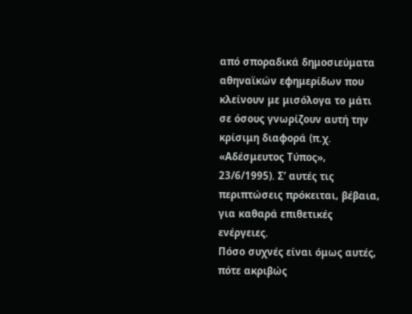από σποραδικά δημοσιεύματα αθηναϊκών εφημερίδων που κλείνουν με μισόλογα το μάτι σε όσους γνωρίζουν αυτή την κρίσιμη διαφορά (π.χ. «Αδέσμευτος Τύπος», 23/6/1995). Σ’ αυτές τις περιπτώσεις πρόκειται, βέβαια, για καθαρά επιθετικές ενέργειες.
Πόσο συχνές είναι όμως αυτές, πότε ακριβώς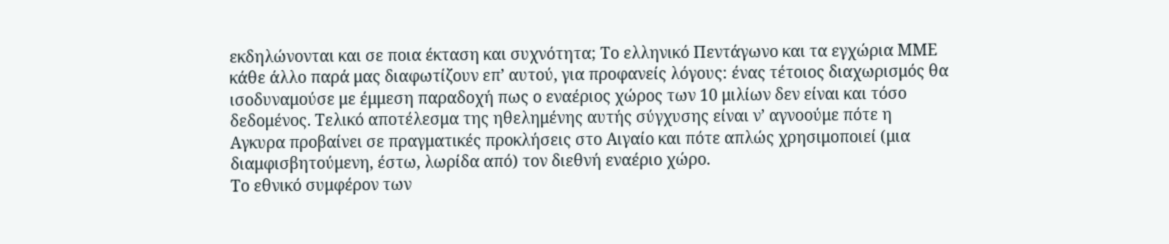εκδηλώνονται και σε ποια έκταση και συχνότητα; Το ελληνικό Πεντάγωνο και τα εγχώρια ΜΜΕ κάθε άλλο παρά μας διαφωτίζουν επ’ αυτού, για προφανείς λόγους: ένας τέτοιος διαχωρισμός θα ισοδυναμούσε με έμμεση παραδοχή πως ο εναέριος χώρος των 10 μιλίων δεν είναι και τόσο δεδομένος. Τελικό αποτέλεσμα της ηθελημένης αυτής σύγχυσης είναι ν’ αγνοούμε πότε η Αγκυρα προβαίνει σε πραγματικές προκλήσεις στο Αιγαίο και πότε απλώς χρησιμοποιεί (μια διαμφισβητούμενη, έστω, λωρίδα από) τον διεθνή εναέριο χώρο.
Το εθνικό συμφέρον των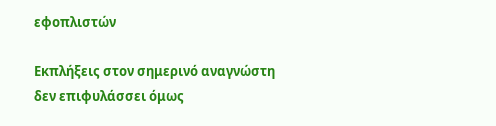εφοπλιστών

Εκπλήξεις στον σημερινό αναγνώστη δεν επιφυλάσσει όμως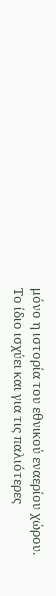μόνο η ιστορία του εθνικού εναερίου χώρου. Το ίδιο ισχύει και για τις παλιότερες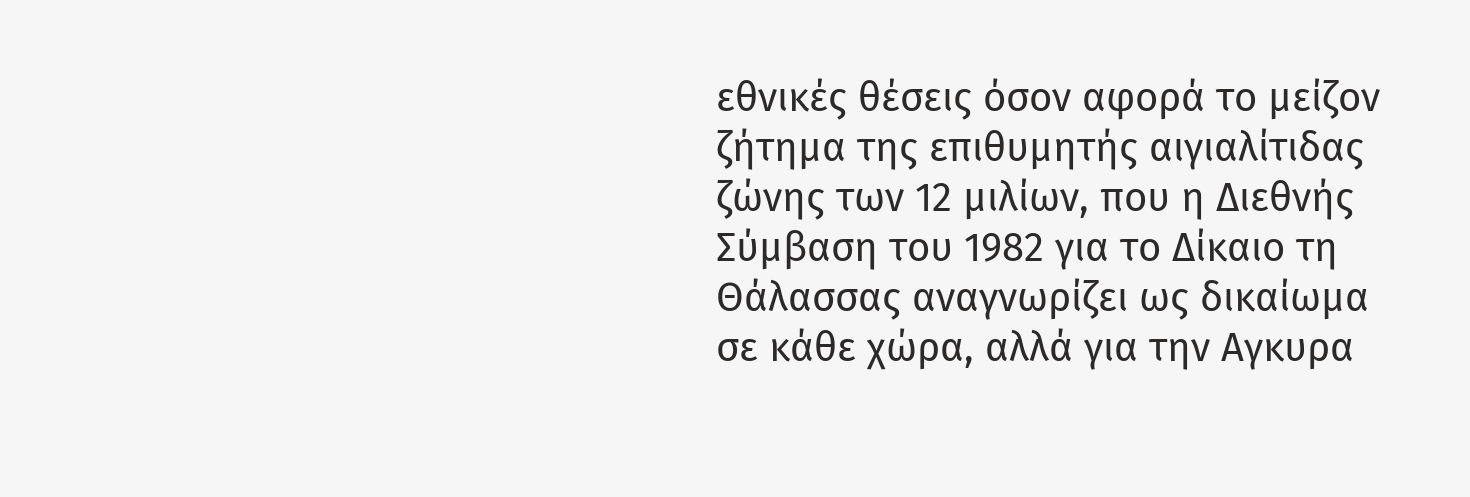εθνικές θέσεις όσον αφορά το μείζον ζήτημα της επιθυμητής αιγιαλίτιδας ζώνης των 12 μιλίων, που η Διεθνής Σύμβαση του 1982 για το Δίκαιο τη Θάλασσας αναγνωρίζει ως δικαίωμα σε κάθε χώρα, αλλά για την Αγκυρα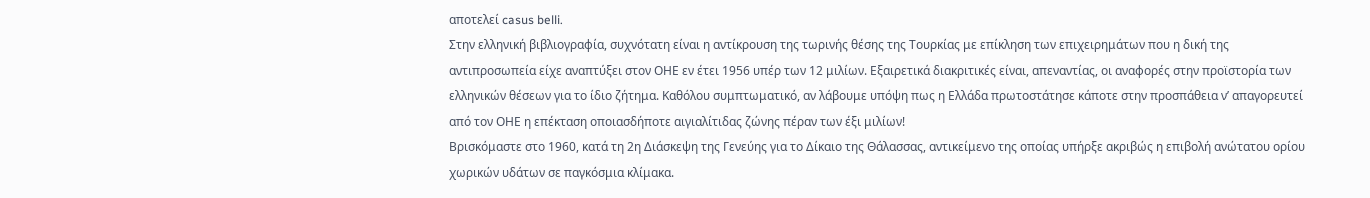αποτελεί casus belli.
Στην ελληνική βιβλιογραφία, συχνότατη είναι η αντίκρουση της τωρινής θέσης της Τουρκίας με επίκληση των επιχειρημάτων που η δική της αντιπροσωπεία είχε αναπτύξει στον ΟΗΕ εν έτει 1956 υπέρ των 12 μιλίων. Εξαιρετικά διακριτικές είναι, απεναντίας, οι αναφορές στην προϊστορία των ελληνικών θέσεων για το ίδιο ζήτημα. Καθόλου συμπτωματικό, αν λάβουμε υπόψη πως η Ελλάδα πρωτοστάτησε κάποτε στην προσπάθεια ν’ απαγορευτεί από τον ΟΗΕ η επέκταση οποιασδήποτε αιγιαλίτιδας ζώνης πέραν των έξι μιλίων!
Βρισκόμαστε στο 1960, κατά τη 2η Διάσκεψη της Γενεύης για το Δίκαιο της Θάλασσας, αντικείμενο της οποίας υπήρξε ακριβώς η επιβολή ανώτατου ορίου χωρικών υδάτων σε παγκόσμια κλίμακα.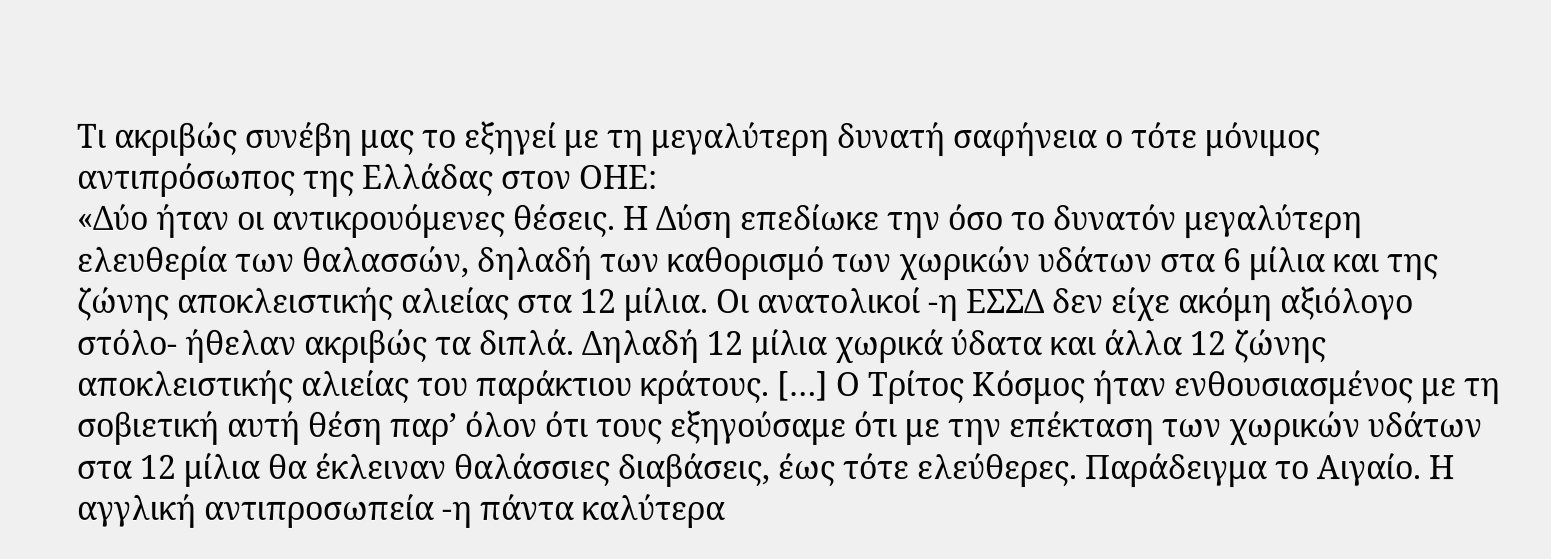Τι ακριβώς συνέβη μας το εξηγεί με τη μεγαλύτερη δυνατή σαφήνεια ο τότε μόνιμος αντιπρόσωπος της Ελλάδας στον ΟΗΕ:
«Δύο ήταν οι αντικρουόμενες θέσεις. Η Δύση επεδίωκε την όσο το δυνατόν μεγαλύτερη ελευθερία των θαλασσών, δηλαδή των καθορισμό των χωρικών υδάτων στα 6 μίλια και της ζώνης αποκλειστικής αλιείας στα 12 μίλια. Οι ανατολικοί -η ΕΣΣΔ δεν είχε ακόμη αξιόλογο στόλο- ήθελαν ακριβώς τα διπλά. Δηλαδή 12 μίλια χωρικά ύδατα και άλλα 12 ζώνης αποκλειστικής αλιείας του παράκτιου κράτους. […] Ο Τρίτος Κόσμος ήταν ενθουσιασμένος με τη σοβιετική αυτή θέση παρ’ όλον ότι τους εξηγούσαμε ότι με την επέκταση των χωρικών υδάτων στα 12 μίλια θα έκλειναν θαλάσσιες διαβάσεις, έως τότε ελεύθερες. Παράδειγμα το Αιγαίο. Η αγγλική αντιπροσωπεία -η πάντα καλύτερα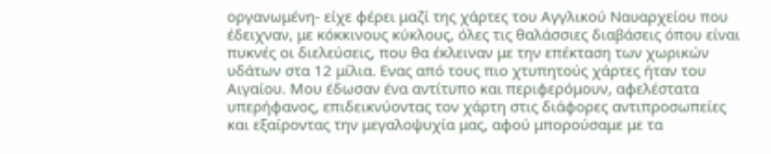οργανωμένη- είχε φέρει μαζί της χάρτες του Αγγλικού Ναυαρχείου που έδειχναν, με κόκκινους κύκλους, όλες τις θαλάσσιες διαβάσεις όπου είναι πυκνές οι διελεύσεις, που θα έκλειναν με την επέκταση των χωρικών υδάτων στα 12 μίλια. Ενας από τους πιο χτυπητούς χάρτες ήταν του Αιγαίου. Μου έδωσαν ένα αντίτυπο και περιφερόμουν, αφελέστατα υπερήφανος, επιδεικνύοντας τον χάρτη στις διάφορες αντιπροσωπείες και εξαίροντας την μεγαλοψυχία μας, αφού μπορούσαμε με τα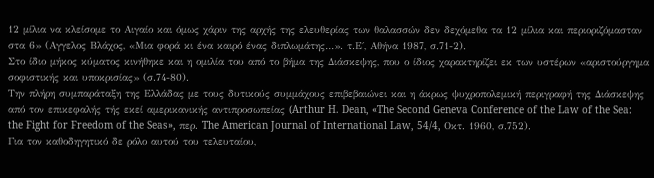12 μίλια να κλείσομε το Αιγαίο και όμως χάριν της αρχής της ελευθερίας των θαλασσών δεν δεχόμεθα τα 12 μίλια και περιοριζόμασταν στα 6» (Αγγελος Βλάχος, «Μια φορά κι ένα καιρό ένας διπλωμάτης…». τ.Ε΄, Αθήνα 1987, σ.71-2).
Στο ίδιο μήκος κύματος κινήθηκε και η ομιλία του από το βήμα της Διάσκεψης, που ο ίδιος χαρακτηρίζει εκ των υστέρων «αριστούργημα σοφιστικής και υποκρισίας» (σ.74-80).
Την πλήρη συμπαράταξη της Ελλάδας με τους δυτικούς συμμάχους επιβεβαιώνει και η άκρως ψυχροπολεμική περιγραφή της Διάσκεψης από τον επικεφαλής τής εκεί αμερικανικής αντιπροσωπείας (Arthur H. Dean, «The Second Geneva Conference of the Law of the Sea: the Fight for Freedom of the Seas», περ. The American Journal of International Law, 54/4, Οκτ. 1960, σ.752).
Για τον καθοδηγητικό δε ρόλο αυτού του τελευταίου,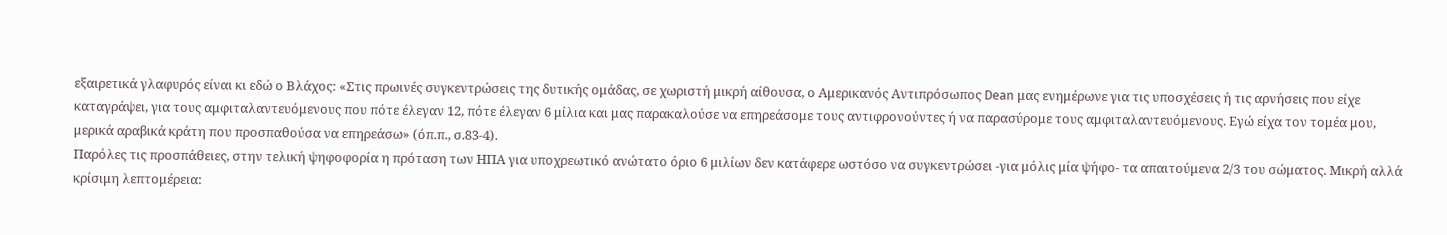εξαιρετικά γλαφυρός είναι κι εδώ ο Βλάχος: «Στις πρωινές συγκεντρώσεις της δυτικής ομάδας, σε χωριστή μικρή αίθουσα, ο Αμερικανός Αντιπρόσωπος Dean μας ενημέρωνε για τις υποσχέσεις ή τις αρνήσεις που είχε καταγράψει, για τους αμφιταλαντευόμενους που πότε έλεγαν 12, πότε έλεγαν 6 μίλια και μας παρακαλούσε να επηρεάσομε τους αντιφρονούντες ή να παρασύρομε τους αμφιταλαντευόμενους. Εγώ είχα τον τομέα μου, μερικά αραβικά κράτη που προσπαθούσα να επηρεάσω» (όπ.π., σ.83-4).
Παρόλες τις προσπάθειες, στην τελική ψηφοφορία η πρόταση των ΗΠΑ για υποχρεωτικό ανώτατο όριο 6 μιλίων δεν κατάφερε ωστόσο να συγκεντρώσει -για μόλις μία ψήφο- τα απαιτούμενα 2/3 του σώματος. Μικρή αλλά κρίσιμη λεπτομέρεια: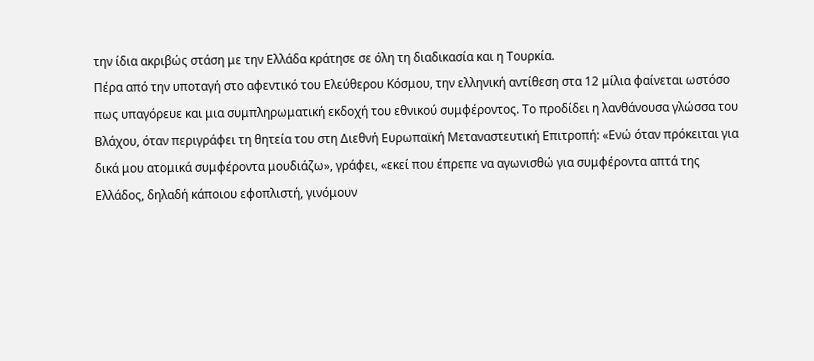την ίδια ακριβώς στάση με την Ελλάδα κράτησε σε όλη τη διαδικασία και η Τουρκία.
Πέρα από την υποταγή στο αφεντικό του Ελεύθερου Κόσμου, την ελληνική αντίθεση στα 12 μίλια φαίνεται ωστόσο πως υπαγόρευε και μια συμπληρωματική εκδοχή του εθνικού συμφέροντος. Το προδίδει η λανθάνουσα γλώσσα του Βλάχου, όταν περιγράφει τη θητεία του στη Διεθνή Ευρωπαϊκή Μεταναστευτική Επιτροπή: «Ενώ όταν πρόκειται για δικά μου ατομικά συμφέροντα μουδιάζω», γράφει, «εκεί που έπρεπε να αγωνισθώ για συμφέροντα απτά της Ελλάδος, δηλαδή κάποιου εφοπλιστή, γινόμουν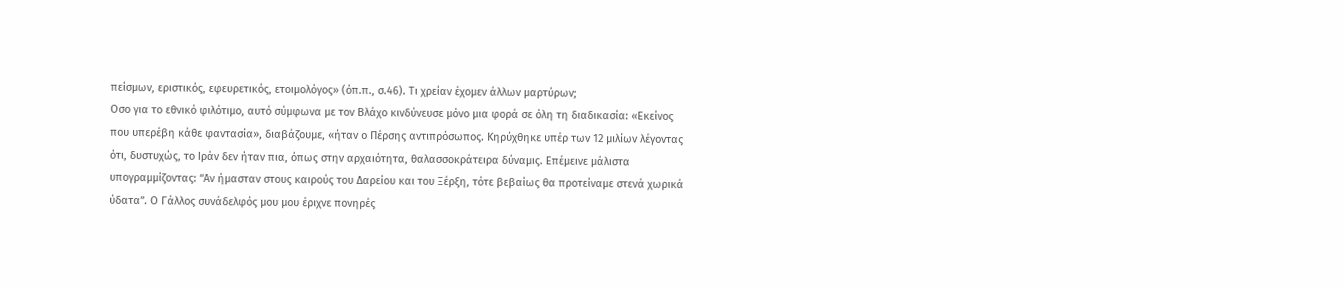πείσμων, εριστικός, εφευρετικός, ετοιμολόγος» (όπ.π., σ.46). Τι χρείαν έχομεν άλλων μαρτύρων;
Οσο για το εθνικό φιλότιμο, αυτό σύμφωνα με τον Βλάχο κινδύνευσε μόνο μια φορά σε όλη τη διαδικασία: «Εκείνος που υπερέβη κάθε φαντασία», διαβάζουμε, «ήταν ο Πέρσης αντιπρόσωπος. Κηρύχθηκε υπέρ των 12 μιλίων λέγοντας ότι, δυστυχώς, το Ιράν δεν ήταν πια, όπως στην αρχαιότητα, θαλασσοκράτειρα δύναμις. Επέμεινε μάλιστα υπογραμμίζοντας: “Αν ήμασταν στους καιρούς του Δαρείου και του Ξέρξη, τότε βεβαίως θα προτείναμε στενά χωρικά ύδατα”. Ο Γάλλος συνάδελφός μου μου έριχνε πονηρές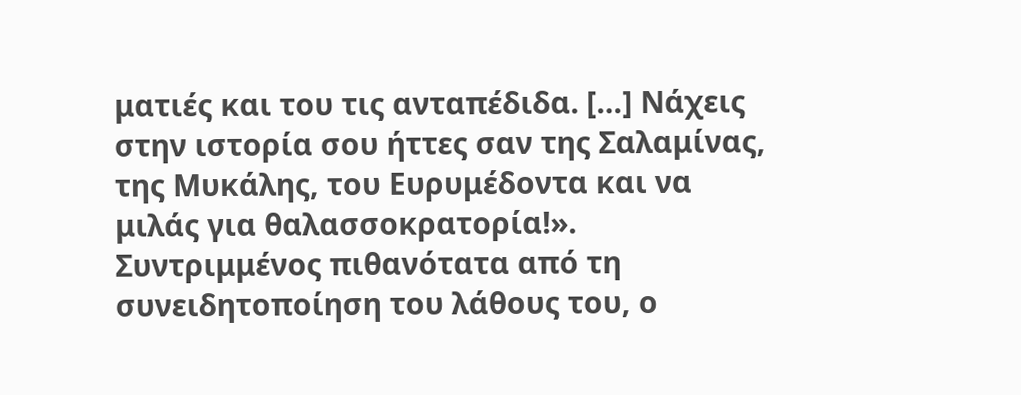ματιές και του τις ανταπέδιδα. […] Νάχεις στην ιστορία σου ήττες σαν της Σαλαμίνας, της Μυκάλης, του Ευρυμέδοντα και να μιλάς για θαλασσοκρατορία!».
Συντριμμένος πιθανότατα από τη συνειδητοποίηση του λάθους του, ο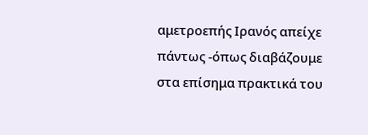αμετροεπής Ιρανός απείχε πάντως -όπως διαβάζουμε στα επίσημα πρακτικά του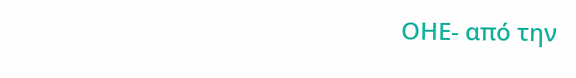ΟΗΕ- από την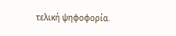τελική ψηφοφορία.